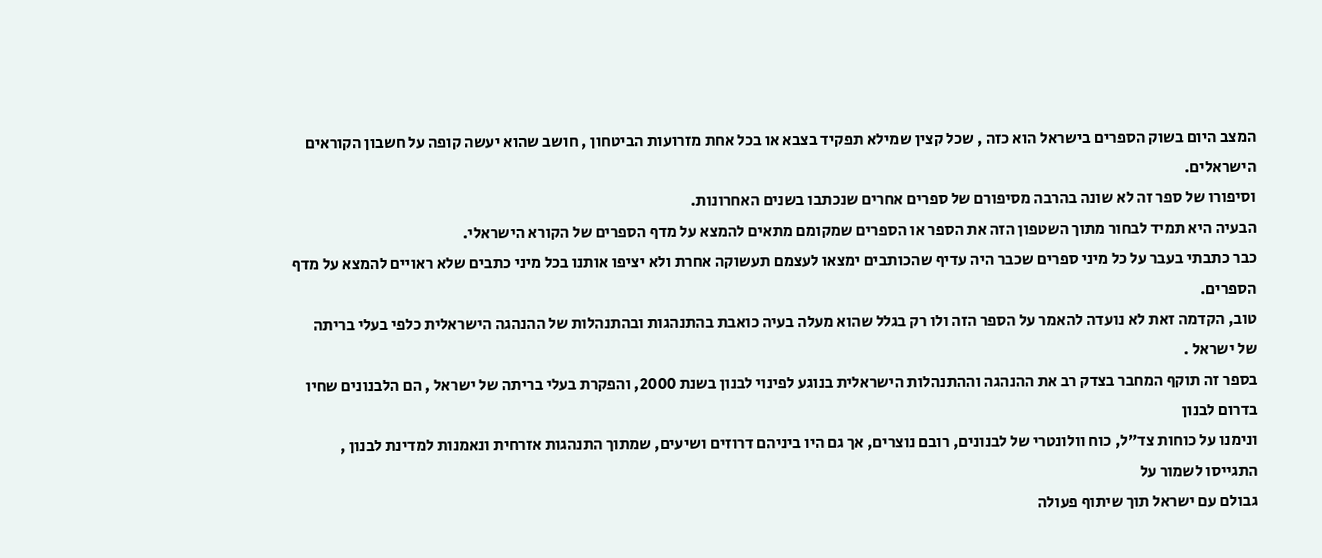המצב היום בשוק הספרים בישראל הוא כזה , שכל קצין שמילא תפקיד בצבא או בכל אחת מזרועות הביטחון , חושב שהוא יעשה קופה על חשבון הקוראים הישראלים.
וסיפורו של ספר זה לא שונה בהרבה מסיפורם של ספרים אחרים שנכתבו בשנים האחרונות.
הבעיה היא תמיד לבחור מתוך השטפון הזה את הספר או הספרים שמקומם מתאים להמצא על מדף הספרים של הקורא הישראלי.
כבר כתבתי בעבר על כל מיני ספרים שכבר היה עדיף שהכותבים ימצאו לעצמם תעשוקה אחרת ולא יציפו אותנו בכל מיני כתבים שלא ראויים להמצא על מדף הספרים.
טוב, הקדמה זאת לא נועדה להאמר על הספר הזה ולו רק בגלל שהוא מעלה בעיה כואבת בהתנהגות ובהתנהלות של ההנהגה הישראלית כלפי בעלי בריתה של ישראל .
בספר זה תוקף המחבר בצדק רב את ההנהגה וההתנהלות הישראלית בנוגע לפינוי לבנון בשנת 2000, והפקרת בעלי בריתה של ישראל , הם הלבנונים שחיו בדרום לבנון
ונימנו על כוחות צד״ל, כוח וולונטרי של לבנונים, רובם נוצרים, אך גם היו ביניהם דרוזים ושיעים, שמתוך התנהגות אזרחית ונאמנות למדינת לבנון , התגייסו לשמור על
גבולם עם ישראל תוך שיתוף פעולה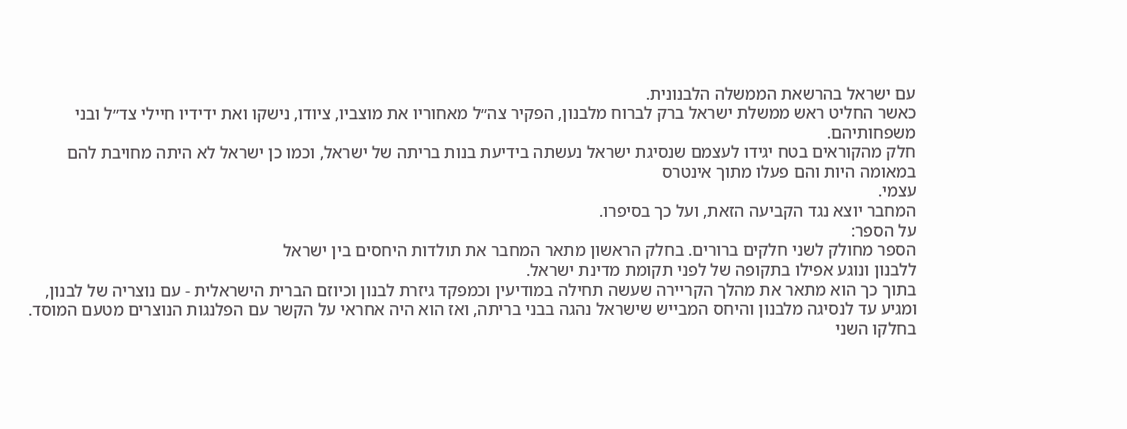עם ישראל בהרשאת הממשלה הלבנונית.
כאשר החליט ראש ממשלת ישראל ברק לברוח מלבנון, הפקיר צה״ל מאחוריו את מוצביו, ציודו, נישקו ואת ידידיו חיילי צד״ל ובני משפחותיהם.
חלק מהקוראים בטח יגידו לעצמם שנסיגת ישראל נעשתה בידיעת בנות בריתה של ישראל, וכמו כן ישראל לא היתה מחויבת להם במאומה היות והם פעלו מתוך אינטרס
עצמי.
המחבר יוצא נגד הקביעה הזאת, ועל כך בסיפרו.
על הספר:
הספר מחולק לשני חלקים ברורים. בחלק הראשון מתאר המחבר את תולדות היחסים בין ישראל
ללבנון ונוגע אפילו בתקופה של לפני תקומת מדינת ישראל.
בתוך כך הוא מתאר את מהלך הקריירה שעשה תחילה במודיעין וכמפקד גיזרת לבנון וכיוזם הברית הישראלית - עם נוצריה של לבנון,
ומגיע עד לנסיגה מלבנון והיחס המבייש שישראל נהגה בבני בריתה, ואז הוא היה אחראי על הקשר עם הפלנגות הנוצרים מטעם המוסד.
בחלקו השני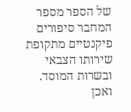של הספר מספר המחבר סיפורים פיקנטיים מתקופת שירותו הצבאי ובשרות המוסד.
ואכן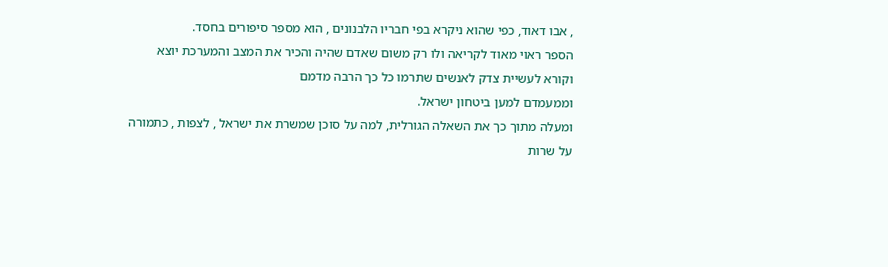, אבו דאוד, כפי שהוא ניקרא בפי חבריו הלבנונים , הוא מספר סיפורים בחסד.
הספר ראוי מאוד לקריאה ולו רק משום שאדם שהיה והכיר את המצב והמערכת יוצא וקורא לעשיית צדק לאנשים שתרמו כל כך הרבה מדמם
וממעמדם למען ביטחון ישראל.
ומעלה מתוך כך את השאלה הגורלית, למה על סוכן שמשרת את ישראל , לצפות , כתמורה על שרות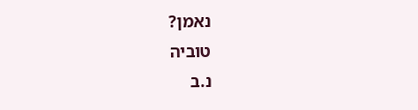נאמן?
טוביה
נ.ב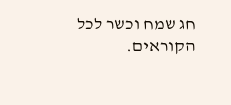חג שמח וכשר לכל הקוראים.